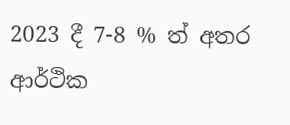2023 දී 7-8 % ත් අතර ආර්ථික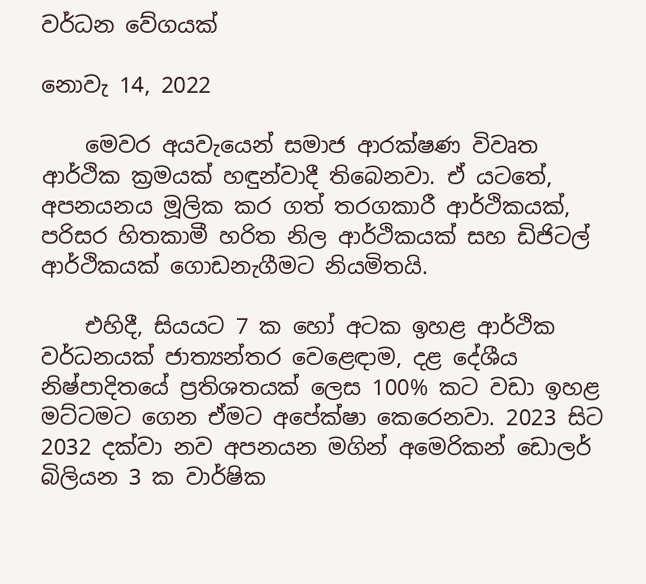වර්ධන වේගයක්

නොවැ 14, 2022

    මෙවර අයවැයෙන් සමාජ ආරක්ෂණ විවෘත ආර්ථික ක්‍රමයක් හඳුන්වාදී තිබෙනවා. ඒ යටතේ, අපනයනය මූලික කර ගත් තරගකාරී ආර්ථිකයක්, පරිසර හිතකාමී හරිත නිල ආර්ථිකයක් සහ ඩිජිටල් ආර්ථිකයක් ගොඩනැගීමට නියමිතයි.

    එහිදී, සියයට 7 ක හෝ අටක ඉහළ ආර්ථික වර්ධනයක් ජාත්‍යන්තර වෙළෙඳාම, දළ දේශීය නිෂ්පාදිතයේ ප්‍රතිශතයක් ලෙස 100% කට වඩා ඉහළ මට්ටමට ගෙන ඒමට අපේක්ෂා කෙරෙනවා. 2023 සිට 2032 දක්වා නව අපනයන මගින් අමෙරිකන් ඩොලර් බිලියන 3 ක වාර්ෂික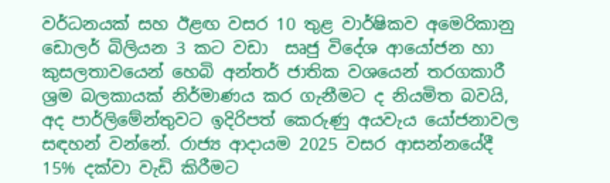වර්ධනයක් සහ ඊළඟ වසර 10 තුළ වාර්ෂිකව අමෙරිකානු ඩොලර් බිලියන 3 කට වඩා  සෘජු විදේශ ආයෝජන හා කුසලතාවයෙන් හෙබි අන්තර් ජාතික වශයෙන් තරගකාරී ශ්‍රම බලකායක් නිර්මාණය කර ගැනීමට ද නියමිත බවයි, අද පාර්ලිමේන්තුවට ඉදිරිපත් කෙරුණු අයවැය යෝජනාවල සඳහන් වන්නේ. රාජ්‍ය ආදායම 2025 වසර ආසන්නයේදී 15% දක්වා වැඩි කිරීමට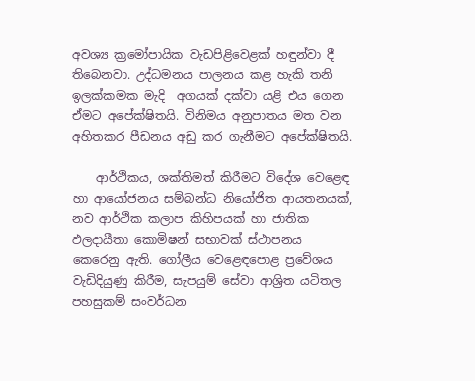අවශ්‍ය ක්‍රමෝපායික වැඩපිළිවෙළක් හඳුන්වා දී තිබෙනවා. උද්ධමනය පාලනය කළ හැකි තනි ඉලක්කමක මැදි  අගයක් දක්වා යළි එය ගෙන ඒමට අපේක්ෂිතයි. විනිමය අනුපාතය මත වන අහිතකර පීඩනය අඩු කර ගැනීමට අපේක්ෂිතයි.

    ආර්ථිකය, ශක්තිමත් කිරීමට විදේශ වෙළෙඳ හා ආයෝජනය සම්බන්ධ නියෝජිත ආයතනයක්, නව ආර්ථික කලාප කිහිපයක් හා ජාතික ඵලදායීතා කොමිෂන් සභාවක් ස්ථාපනය කෙරෙනු ඇති. ගෝලීය වෙළෙඳපොළ ප්‍රවේශය වැඩිදියුණු කිරීම, සැපයුම් සේවා ආශ්‍රිත යටිතල පහසුකම් සංවර්ධන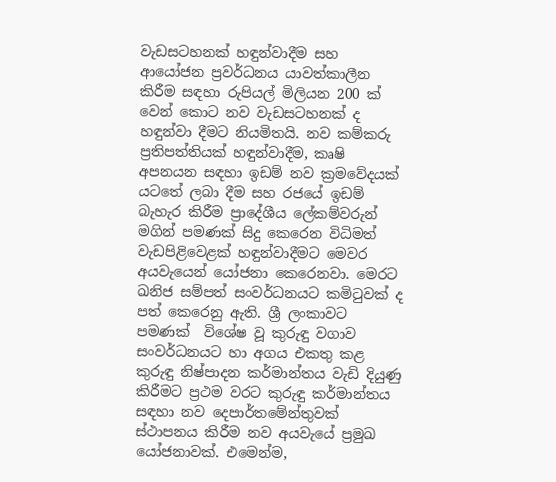වැඩසටහනක් හඳුන්වාදීම සහ ආයෝජන ප්‍රවර්ධනය යාවත්කාලීන කිරීම සඳහා රුපියල් මිලියන 200 ක් වෙන් කොට නව වැඩසටහනක් ද හඳුන්වා දීමට නියමිතයි. නව කම්කරු ප්‍රතිපත්තියක් හඳුන්වාදීම, කෘෂි අපනයන සඳහා ඉඩම් නව ක්‍රමවේදයක් යටතේ ලබා දීම සහ රජයේ ඉඩම් බැහැර කිරීම ප්‍රාදේශීය ලේකම්වරුන් මගින් පමණක් සිදු කෙරෙන විධිමත් වැඩපිළිවෙළක් හඳුන්වාදීමට මෙවර අයවැයෙන් යෝජනා කෙරෙනවා. මෙරට ඛනිජ සම්පත් සංවර්ධනයට කමිටුවක් ද පත් කෙරෙනු ඇති. ශ්‍රී ලංකාවට පමණක්  විශේෂ වූ කුරුඳු වගාව සංවර්ධනයට හා අගය එකතු කළ කුරුඳු නිෂ්පාදන කර්මාන්තය වැඩි දියුණු කිරීමට ප්‍රථම වරට කුරුඳු කර්මාන්තය සඳහා නව දෙපාර්තමේන්තුවක් ස්ථාපනය කිරීම නව අයවැයේ ප්‍රමුඛ යෝජනාවක්. එමෙන්ම,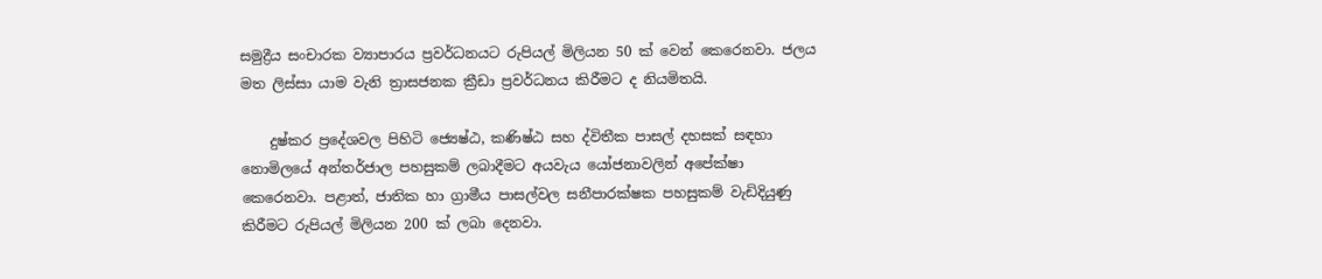සමුද්‍රීය සංචාරක ව්‍යාපාරය ප්‍රවර්ධනයට රුපියල් මිලියන 50 ක් වෙන් කෙරෙනවා. ජලය මත ලිස්සා යාම වැනි ත්‍රාසජනක ක්‍රීඩා ප්‍රවර්ධනය කිරීමට ද නියමිතයි.

    දුෂ්කර ප්‍රදේශවල පිහිටි ජ්‍යෙෂ්ඨ, කණිෂ්ඨ සහ ද්විතීක පාසල් දහසක් සඳහා නොමිලයේ අන්තර්ජාල පහසුකම් ලබාදීමට අයවැය යෝජනාවලින් අපේක්ෂා කෙරෙනවා. පළාත්, ජාතික හා ග්‍රාමීය පාසල්වල සනීපාරක්ෂක පහසුකම් වැඩිදියුණු කිරීමට රුපියල් මිලියන 200 ක් ලබා දෙනවා.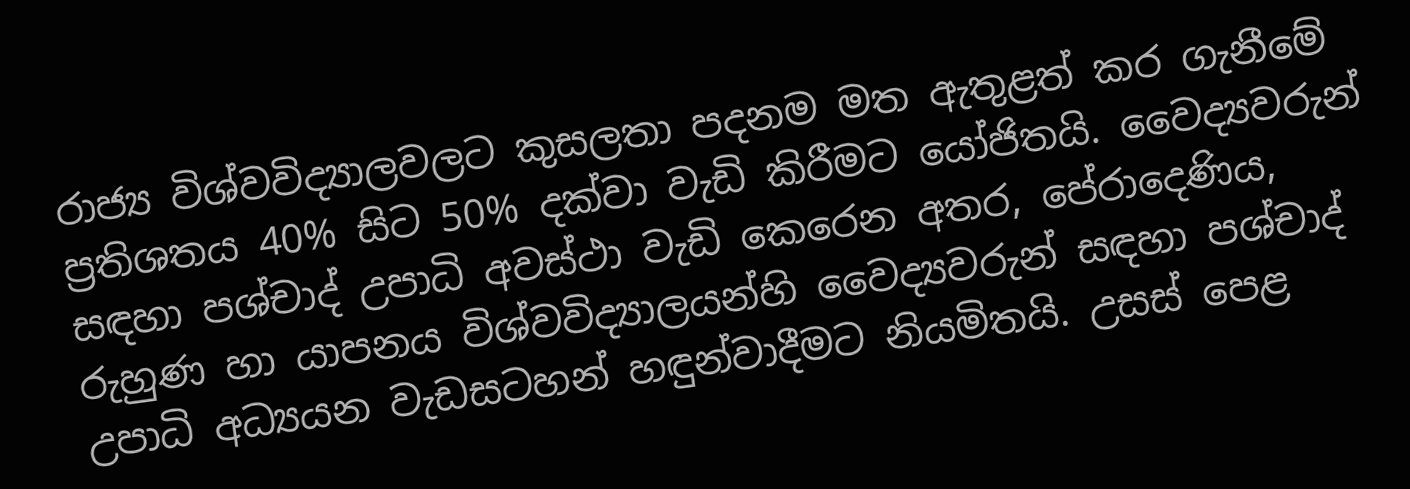රාජ්‍ය විශ්වවිද්‍යාලවලට කුසලතා පදනම මත ඇතුළත් කර ගැනීමේ ප්‍රතිශතය 40% සිට 50% දක්වා වැඩි කිරීමට යෝජිතයි. වෛද්‍යවරුන් සඳහා පශ්චාද් උපාධි අවස්ථා වැඩි කෙරෙන අතර, පේරාදෙණිය, රුහුණ හා යාපනය විශ්වවිද්‍යාලයන්හි වෛද්‍යවරුන් සඳහා පශ්චාද් උපාධි අධ්‍යයන වැඩසටහන් හඳුන්වාදීමට නියමිතයි. උසස් පෙළ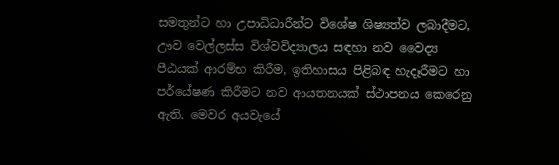සමතුන්ට හා උපාධිධාරීන්ට විශේෂ ශිෂ්‍යත්ව ලබාදීමට, ඌව වෙල්ලස්ස විශ්වවිද්‍යාලය සඳහා නව වෛද්‍ය පීඨයක් ආරම්භ කිරීම, ඉතිහාසය පිළිබඳ හැදෑරීමට හා පර්යේෂණ කිරීමට නව ආයතනයක් ස්ථාපනය කෙරෙනු ඇති. මෙවර අයවැයේ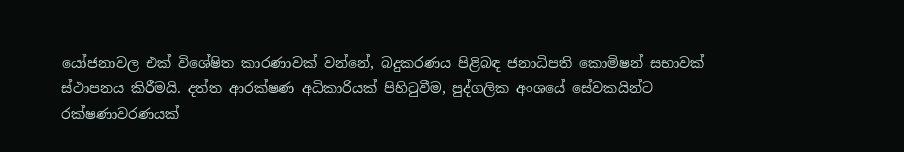යෝජනාවල එක් විශේෂිත කාරණාවක් වන්නේ, බදුකරණය පිළිබඳ ජනාධිපති කොමිෂන් සභාවක් ස්ථාපනය කිරීමයි. දත්ත ආරක්ෂණ අධිකාරියක් පිහිටුවීම, පුද්ගලික අංශයේ සේවකයින්ට රක්ෂණාවරණයක්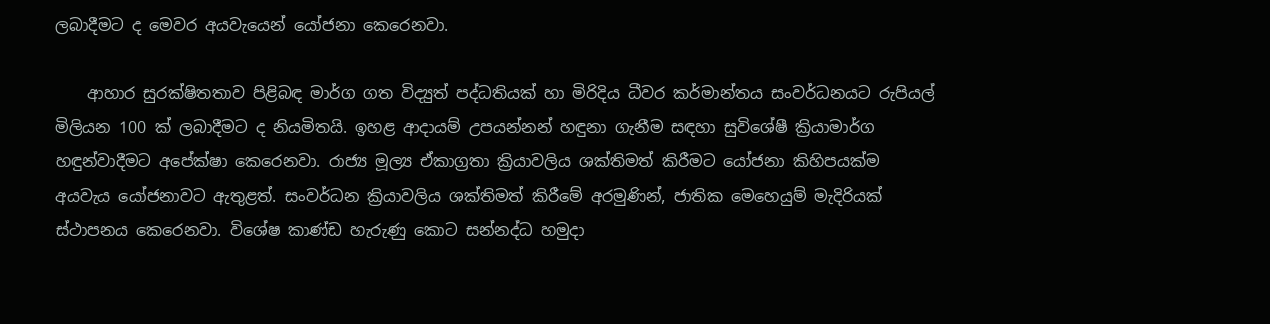ලබාදීමට ද මෙවර අයවැයෙන් යෝජනා කෙරෙනවා.

    ආහාර සුරක්ෂිතතාව පිළිබඳ මාර්ග ගත විද්‍යුත් පද්ධතියක් හා මිරිදිය ධීවර කර්මාන්තය සංවර්ධනයට රුපියල් මිලියන 100 ක් ලබාදීමට ද නියමිතයි. ඉහළ ආදායම් උපයන්නන් හඳුනා ගැනීම සඳහා සුවිශේෂී ක්‍රියාමාර්ග හඳුන්වාදීමට අපේක්ෂා කෙරෙනවා. රාජ්‍ය මූල්‍ය ඒකාග්‍රතා ක්‍රියාවලිය ශක්තිමත් කිරීමට යෝජනා කිහිපයක්ම අයවැය යෝජනාවට ඇතුළත්. සංවර්ධන ක්‍රියාවලිය ශක්තිමත් කිරීමේ අරමුණින්, ජාතික මෙහෙයුම් මැදිරියක් ස්ථාපනය කෙරෙනවා. විශේෂ කාණ්ඩ හැරුණු කොට සන්නද්ධ හමුදා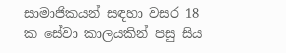සාමාජිකයන් සඳහා වසර 18 ක සේවා කාලයකින් පසු සිය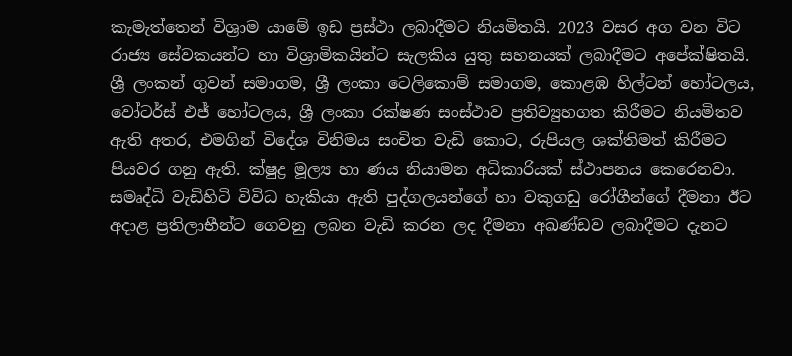කැමැත්තෙන් විශ්‍රාම යාමේ ඉඩ ප්‍රස්ථා ලබාදීමට නියමිතයි. 2023 වසර අග වන විට රාජ්‍ය සේවකයන්ට හා විශ්‍රාමිකයින්ට සැලකිය යුතු සහනයක් ලබාදීමට අපේක්ෂිතයි. ශ්‍රී ලංකන් ගුවන් සමාගම, ශ්‍රී ලංකා ටෙලිකොම් සමාගම, කොළඹ හිල්ටන් හෝටලය, වෝටර්ස් එජ් හෝටලය, ශ්‍රී ලංකා රක්ෂණ සංස්ථාව ප්‍රතිව්‍යුහගත කිරීමට නියමිතව ඇති අතර, එමගින් විදේශ විනිමය සංචිත වැඩි කොට, රුපියල ශක්තිමත් කිරීමට පියවර ගනු ඇති. ක්ෂුද්‍ර මූල්‍ය හා ණය නියාමන අධිකාරියක් ස්ථාපනය කෙරෙනවා. සමෘද්ධි වැඩිහිටි විවිධ හැකියා ඇති පුද්ගලයන්ගේ හා වකුගඩු රෝගීන්ගේ දීමනා ඊට අදාළ ප්‍රතිලාභීන්ට ගෙවනු ලබන වැඩි කරන ලද දීමනා අඛණ්ඩව ලබාදීමට දැනට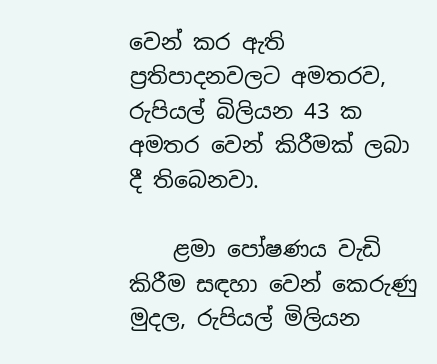වෙන් කර ඇති ප්‍රතිපාදනවලට අමතරව, රුපියල් බිලියන 43 ක අමතර වෙන් කිරීමක් ලබා දී තිබෙනවා.

    ළමා පෝෂණය වැඩි කිරීම සඳහා වෙන් කෙරුණු මුදල, රුපියල් මිලියන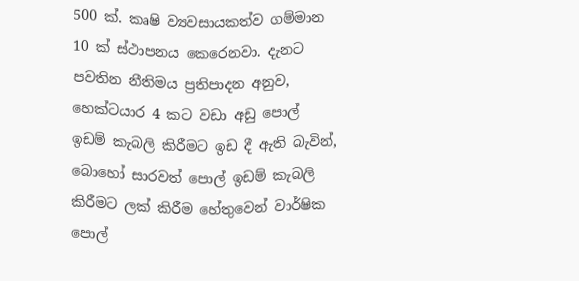500 ක්. කෘෂි ව්‍යවසායකත්ව ගම්මාන 10 ක් ස්ථාපනය කෙරෙනවා. දැනට පවතින නීතිමය ප්‍රතිපාදන අනුව, හෙක්ටයාර 4 කට වඩා අඩු‍ පොල් ඉඩම් කැබලි කිරීමට ඉඩ දී ඇති බැවින්, බොහෝ සාරවත් පොල් ඉඩම් කැබලි කිරීමට ලක් කිරීම හේතුවෙන් වාර්ෂික පොල්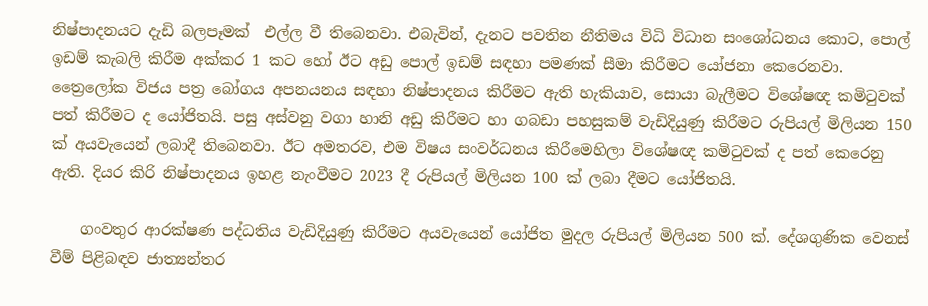නිෂ්පාදනයට දැඩි බලපෑමක්  එල්ල වී තිබෙනවා. එබැවින්, දැනට පවතින නීතිමය විධි විධාන සංශෝධනය කොට, පොල් ඉඩම් කැබලි කිරීම අක්කර 1 කට හෝ ඊට අඩු පොල් ඉඩම් සඳහා පමණක් සීමා කිරීමට යෝජනා කෙරෙනවා. ත්‍රෛලෝක විජය පත්‍ර‍ බෝගය අපනයනය සඳහා නිෂ්පාදනය කිරීමට ඇති හැකියාව, සොයා බැලීමට විශේෂඥ කමිටුවක් පත් කිරීමට ද යෝජිතයි. පසු අස්වනු වගා හානි අඩු කිරීමට හා ගබඩා පහසුකම් වැඩිදියුණු කිරීමට රුපියල් මිලියන 150 ක් අයවැයෙන් ලබාදී තිබෙනවා. ඊට අමතරව, එම විෂය සංවර්ධනය කිරීමෙහිලා විශේෂඥ කමිටුවක් ද පත් කෙරෙනු ඇති. දියර කිරි නිෂ්පාදනය ඉහළ නැංවීමට 2023 දී රුපියල් මිලියන 100 ක් ලබා දීමට යෝජිතයි.

    ගංවතුර ආරක්ෂණ පද්ධතිය වැඩිදියුණු කිරීමට අයවැයෙන් යෝජිත මුදල රුපියල් මිලියන 500 ක්. දේශගුණික වෙනස් වීම් පිළිබඳව ජාත්‍යන්තර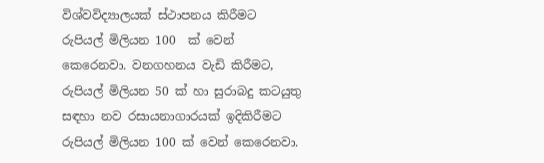විශ්වවිද්‍යාලයක් ස්ථාපනය කිරීමට රුපියල් මිලියන 100  ක් වෙන් කෙරෙනවා. වනගහනය වැඩි කිරීමට, රුපියල් මිලියන 50 ක් හා සුරාබදු කටයුතු සඳහා නව රසායනාගාරයක් ඉදිකිරීමට රුපියල් මිලියන 100 ක් වෙන් කෙරෙනවා.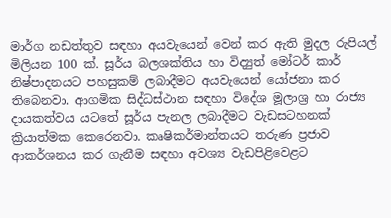මාර්ග නඩත්තුව සඳහා අයවැයෙන් වෙන් කර ඇති මුදල රුපියල් මිලියන 100 ක්. සූර්ය බලශක්තිය හා විද්‍යුත් මෝටර් කාර් නිෂ්පාදනයට පහසුකම් ලබාදීමට අයවැයෙන් යෝජනා කර තිබෙනවා. ආගමික සිද්ධස්ථාන සඳහා විදේශ මූලාශ්‍ර හා රාජ්‍ය දායකත්වය යට‍තේ සූර්ය පැනල ලබාදීමට වැඩසටහනක් ක්‍රියාත්මක කෙරෙනවා. කෘෂිකර්මාන්තයට තරුණ ප්‍රජාව ආකර්ශනය කර ගැනීම සඳහා අවශ්‍ය වැඩපිළිවෙළට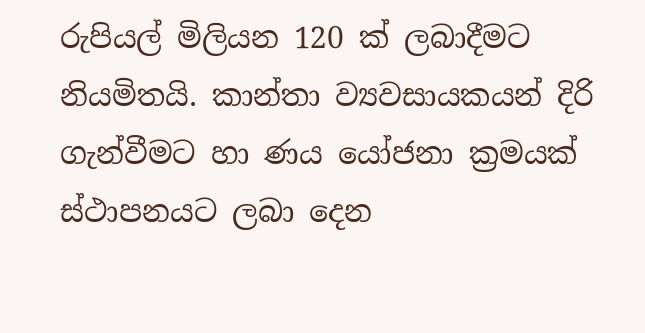රුපියල් මිලියන 120 ක් ලබාදීමට නියමිතයි. කාන්තා ව්‍යවසායකයන් දිරි ගැන්වීමට හා ණය යෝජනා ක්‍රමයක් ස්ථාපනයට ලබා දෙන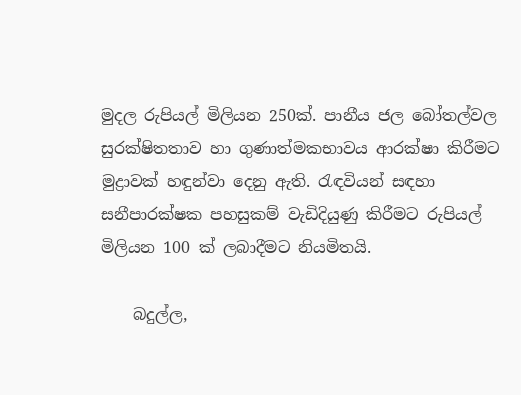මුදල රුපියල් මිලියන 250ක්. පානීය ජල බෝතල්වල සුරක්ෂිතතාව හා ගුණාත්මකභාවය ආරක්ෂා කිරීමට මුද්‍රාවක් හඳුන්වා දෙනු ඇති. රැඳවියන් සඳහා සනීපාරක්ෂක පහසුකම් වැඩිදියුණු කිරීමට රුපියල් මිලියන 100 ක් ලබාදීමට නියමිතයි.

    බදුල්ල,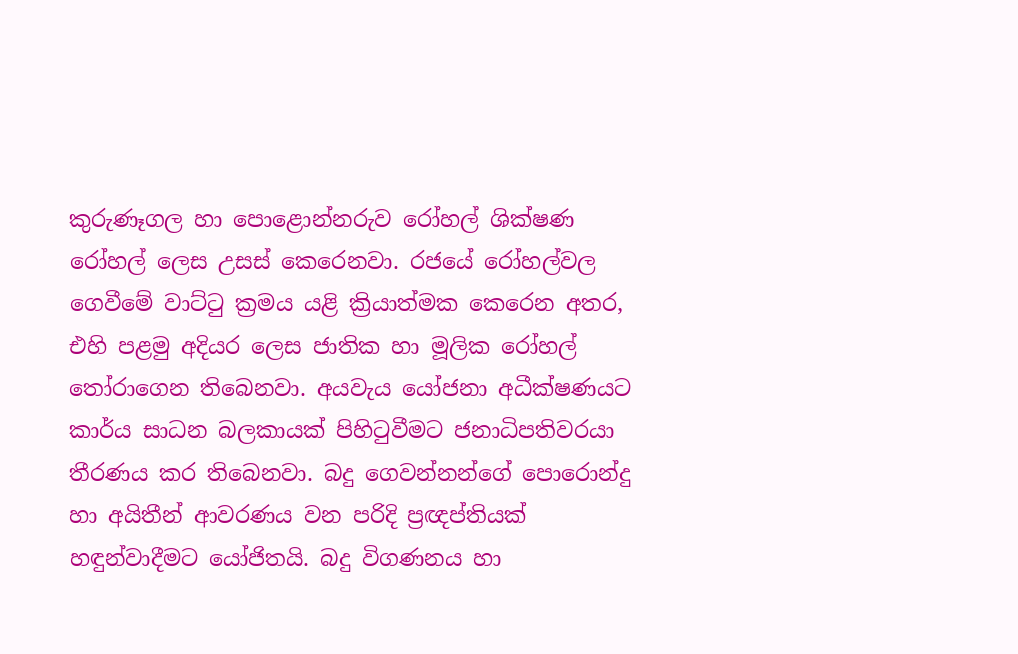කුරුණෑගල හා පොළොන්නරුව රෝහල් ශික්ෂණ රෝහල් ලෙස උසස් කෙරෙනවා. රජයේ රෝහල්වල ගෙවීමේ වාට්ටු ක්‍රමය යළි ක්‍රියාත්මක කෙරෙන අතර, එහි පළමු අදියර ලෙස ජාතික හා මූලික රෝහල් තෝරාගෙන තිබෙනවා. අයවැය යෝජනා අධීක්ෂණයට කාර්ය සාධන බලකායක් පිහිටුවීමට ජනාධිපතිවරයා තීරණය කර තිබෙනවා. බදු ගෙවන්නන්ගේ පොරොන්දු හා අයිතීන් ආවරණය වන පරිදි ප්‍රඥප්තියක් හඳුන්වාදීමට යෝජිතයි. බදු විගණනය හා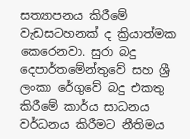සත්‍යාපනය කිරීමේ වැඩසටහනක් ද ක්‍රියාත්මක කෙරෙනවා. සුරා බදු දෙපාර්තමේන්තුවේ සහ ශ්‍රී ලංකා රේගුවේ බදු එකතු කිරීමේ කාර්ය සාධනය වර්ධනය කිරීමට නීතිමය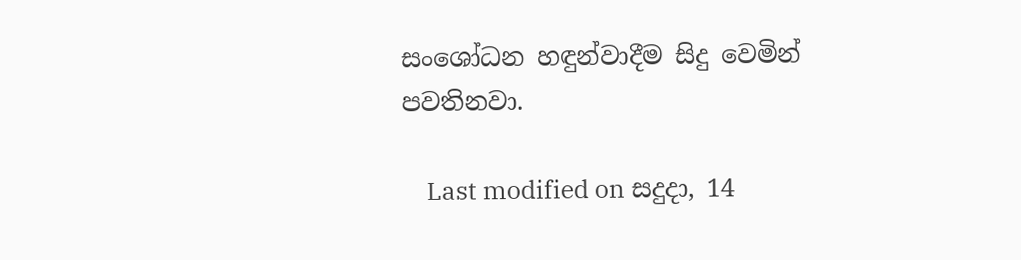සංශෝධන හඳුන්වාදීම සිදු වෙමින් පවතිනවා.

    Last modified on සදුදා, 14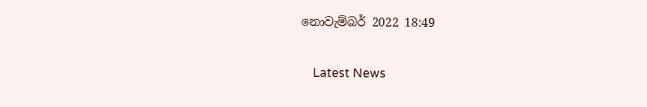නොවැම්බර් 2022 18:49

    Latest News